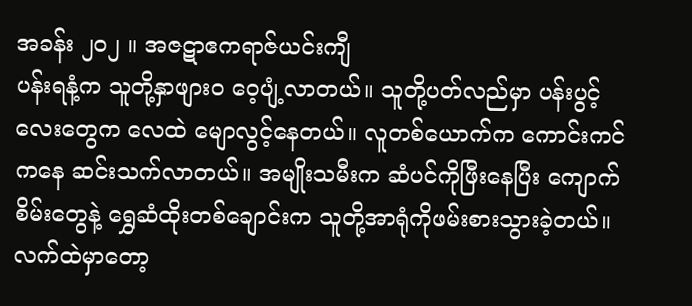အခန်း ၂၀၂ ။ အဇဋာဧကရာဇ်ယင်းကျီ
ပန်းရနံ့က သူတို့နှာဖျားဝ ဝေ့ပျံ့လာတယ်။ သူတို့ပတ်လည်မှာ ပန်းပွင့်လေးတွေက လေထဲ မျောလွင့်နေတယ်။ လူတစ်ယောက်က ကောင်းကင်ကနေ ဆင်းသက်လာတယ်။ အမျိုးသမီးက ဆံပင်ကိုဖြီးနေပြီး ကျောက်စိမ်းတွေနဲ့ ရွှေဆံထိုးတစ်ချောင်းက သူတို့အာရုံကိုဖမ်းစားသွားခဲ့တယ်။ လက်ထဲမှာတော့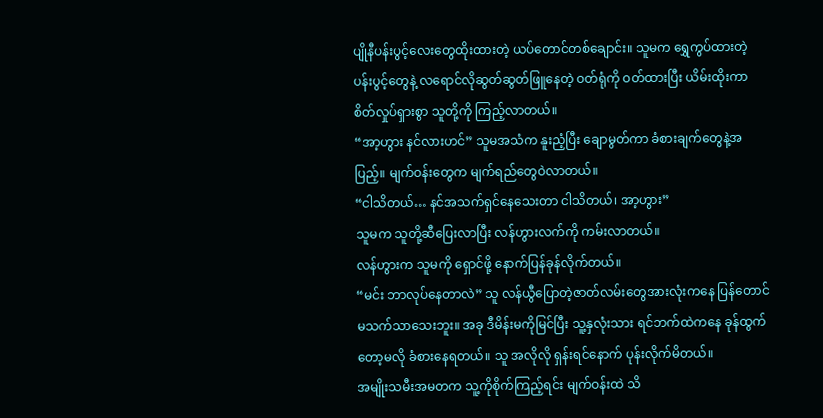ပျိုနီပန်းပွင့်လေးတွေထိုးထားတဲ့ ယပ်တောင်တစ်ချောင်း။ သူမက ရွှေကွပ်ထားတဲ့ ပန်းပွင့်တွေနဲ့ လရောင်လိုဆွတ်ဆွတ်ဖြူနေတဲ့ ဝတ်ရုံကို ဝတ်ထားပြီး ယိမ်းထိုးကာ စိတ်လှုပ်ရှားစွာ သူတို့ကို ကြည့်လာတယ်။
“အာ့ဟွား နင်လားဟင်” သူမအသံက နူးညံ့ပြီး ချောမွတ်ကာ ခံစားချက်တွေနဲ့အပြည့်။ မျက်ဝန်းတွေက မျက်ရည်တွေဝဲလာတယ်။
“ငါသိတယ်… နင်အသက်ရှင်နေသေးတာ ငါသိတယ်၊ အာ့ဟွား”
သူမက သူတို့ဆီပြေးလာပြီး လန်ဟွားလက်ကို ကမ်းလာတယ်။
လန်ဟွားက သူမကို ရှောင်ဖို့ နောက်ပြန်ခုန်လိုက်တယ်။
“မင်း ဘာလုပ်နေတာလဲ” သူ လန်ယွီပြောတဲ့ဇာတ်လမ်းတွေအားလုံးကနေ ပြန်တောင် မသက်သာသေးဘူး။ အခု ဒီမိန်းမကိုမြင်ပြီး သူ့နှလုံးသား ရင်ဘက်ထဲကနေ ခုန်ထွက်တော့မလို ခံစားနေရတယ်။ သူ အလိုလို ရှန်းရင်နောက် ပုန်းလိုက်မိတယ်။
အမျိုးသမီးအမတက သူ့ကိုစိုက်ကြည့်ရင်း မျက်ဝန်းထဲ သိ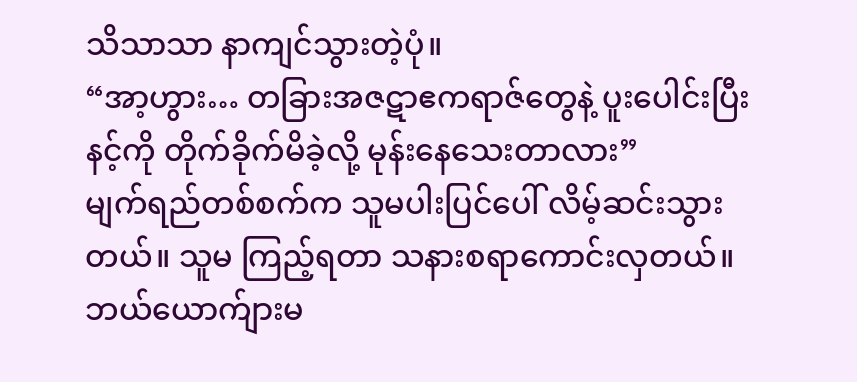သိသာသာ နာကျင်သွားတဲ့ပုံ။
“အာ့ဟွား… တခြားအဇဋာဧကရာဇ်တွေနဲ့ ပူးပေါင်းပြီး နင့်ကို တိုက်ခိုက်မိခဲ့လို့ မုန်းနေသေးတာလား”
မျက်ရည်တစ်စက်က သူမပါးပြင်ပေါ် လိမ့်ဆင်းသွားတယ်။ သူမ ကြည့်ရတာ သနားစရာကောင်းလှတယ်။ ဘယ်ယောက်ျားမ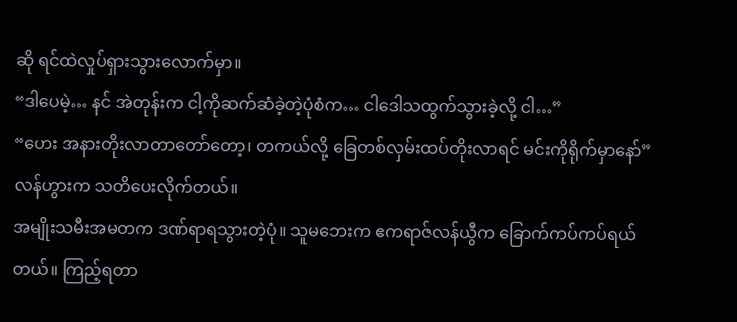ဆို ရင်ထဲလှုပ်ရှားသွားလောက်မှာ။
“ဒါပေမဲ့… နင် အဲတုန်းက ငါ့ကိုဆက်ဆံခဲ့တဲ့ပုံစံက… ငါဒေါသထွက်သွားခဲ့လို့ ငါ…”
“ဟေး အနားတိုးလာတာတော်တော့၊ တကယ်လို့ ခြေတစ်လှမ်းထပ်တိုးလာရင် မင်းကိုရိုက်မှာနော်”
လန်ဟွားက သတိပေးလိုက်တယ်။
အမျိုးသမီးအမတက ဒဏ်ရာရသွားတဲ့ပုံ။ သူမဘေးက ဧကရာဇ်လန်ယွီက ခြောက်ကပ်ကပ်ရယ်တယ်။ ကြည့်ရတာ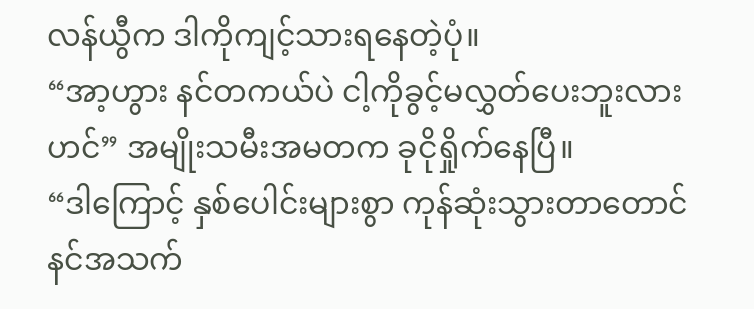လန်ယွီက ဒါကိုကျင့်သားရနေတဲ့ပုံ။
“အာ့ဟွား နင်တကယ်ပဲ ငါ့ကိုခွင့်မလွှတ်ပေးဘူးလားဟင်” အမျိုးသမီးအမတက ခုငိုရှိုက်နေပြီ။
“ဒါကြောင့် နှစ်ပေါင်းများစွာ ကုန်ဆုံးသွားတာတောင် နင်အသက်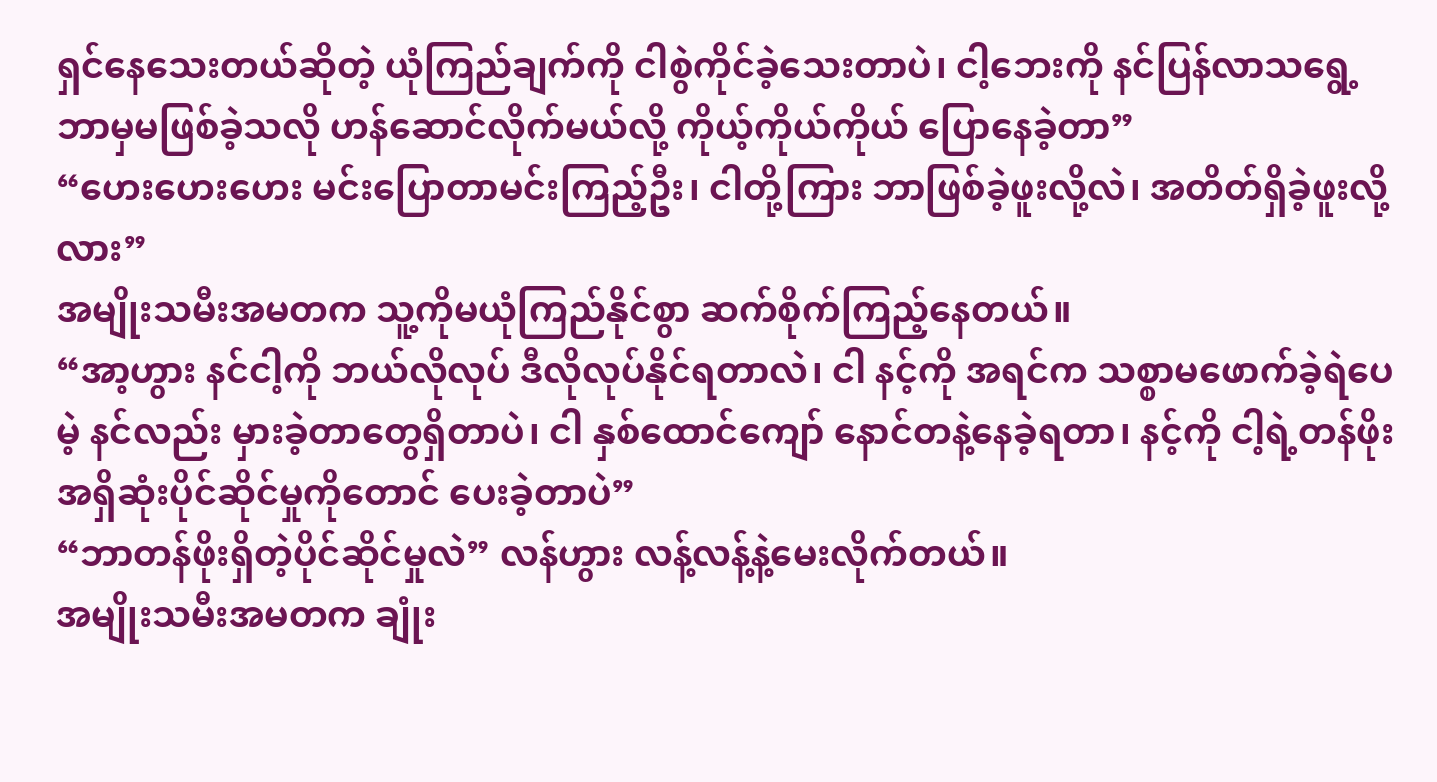ရှင်နေသေးတယ်ဆိုတဲ့ ယုံကြည်ချက်ကို ငါစွဲကိုင်ခဲ့သေးတာပဲ၊ ငါ့ဘေးကို နင်ပြန်လာသရွေ့ ဘာမှမဖြစ်ခဲ့သလို ဟန်ဆောင်လိုက်မယ်လို့ ကိုယ့်ကိုယ်ကိုယ် ပြောနေခဲ့တာ”
“ဟေးဟေးဟေး မင်းပြောတာမင်းကြည့်ဦး၊ ငါတို့ကြား ဘာဖြစ်ခဲ့ဖူးလို့လဲ၊ အတိတ်ရှိခဲ့ဖူးလို့လား”
အမျိုးသမီးအမတက သူ့ကိုမယုံကြည်နိုင်စွာ ဆက်စိုက်ကြည့်နေတယ်။
“အာ့ဟွား နင်ငါ့ကို ဘယ်လိုလုပ် ဒီလိုလုပ်နိုင်ရတာလဲ၊ ငါ နင့်ကို အရင်က သစ္စာမဖောက်ခဲ့ရဲပေမဲ့ နင်လည်း မှားခဲ့တာတွေရှိတာပဲ၊ ငါ နှစ်ထောင်ကျော် နောင်တနဲ့နေခဲ့ရတာ၊ နင့်ကို ငါ့ရဲ့တန်ဖိုးအရှိဆုံးပိုင်ဆိုင်မှုကိုတောင် ပေးခဲ့တာပဲ”
“ဘာတန်ဖိုးရှိတဲ့ပိုင်ဆိုင်မှုလဲ” လန်ဟွား လန့်လန့်နဲ့မေးလိုက်တယ်။
အမျိုးသမီးအမတက ချုံး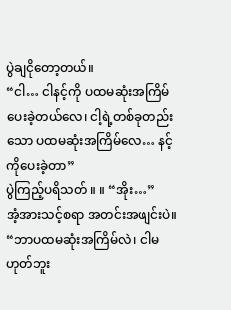ပွဲချငိုတော့တယ်။
“ငါ… ငါနင့်ကို ပထမဆုံးအကြိမ်ပေးခဲ့တယ်လေ၊ ငါ့ရဲ့တစ်ခုတည်းသော ပထမဆုံးအကြိမ်လေ… နင့်ကိုပေးခဲ့တာ”
ပွဲကြည့်ပရိသတ် ။ ။ “အိုး…”
အံ့အားသင့်စရာ အတင်းအဖျင်းပဲ။
“ဘာပထမဆုံးအကြိမ်လဲ၊ ငါမဟုတ်ဘူး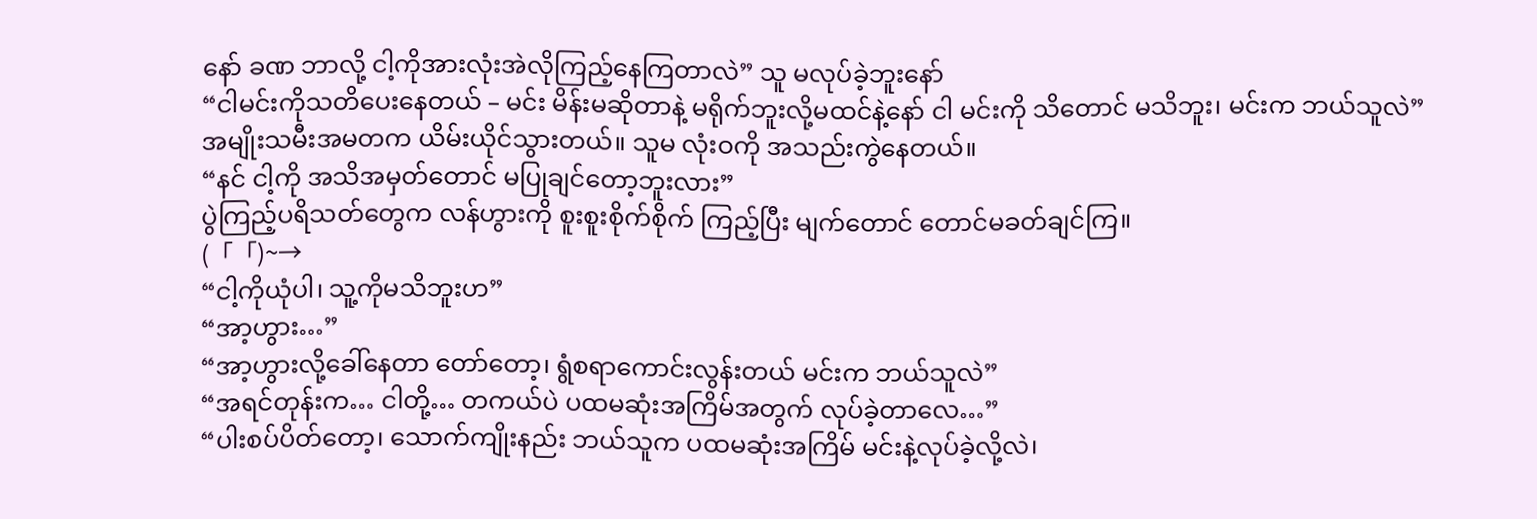နော် ခဏ ဘာလို့ ငါ့ကိုအားလုံးအဲလိုကြည့်နေကြတာလဲ” သူ မလုပ်ခဲ့ဘူးနော်
“ငါမင်းကိုသတိပေးနေတယ် – မင်း မိန်းမဆိုတာနဲ့ မရိုက်ဘူးလို့မထင်နဲ့နော် ငါ မင်းကို သိတောင် မသိဘူး၊ မင်းက ဘယ်သူလဲ”
အမျိုးသမီးအမတက ယိမ်းယိုင်သွားတယ်။ သူမ လုံးဝကို အသည်းကွဲနေတယ်။
“နင် ငါ့ကို အသိအမှတ်တောင် မပြုချင်တော့ဘူးလား”
ပွဲကြည့်ပရိသတ်တွေက လန်ဟွားကို စူးစူးစိုက်စိုက် ကြည့်ပြီး မျက်တောင် တောင်မခတ်ချင်ကြ။
(「「)~→
“ငါ့ကိုယုံပါ၊ သူ့ကိုမသိဘူးဟ”
“အာ့ဟွား…”
“အာ့ဟွားလို့ခေါ်နေတာ တော်တော့၊ ရွံစရာကောင်းလွန်းတယ် မင်းက ဘယ်သူလဲ”
“အရင်တုန်းက… ငါတို့… တကယ်ပဲ ပထမဆုံးအကြိမ်အတွက် လုပ်ခဲ့တာလေ…”
“ပါးစပ်ပိတ်တော့၊ သောက်ကျိုးနည်း ဘယ်သူက ပထမဆုံးအကြိမ် မင်းနဲ့လုပ်ခဲ့လို့လဲ၊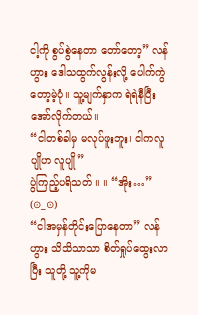ငါ့ကို စွပ်စွဲနေတာ တော်တော့” လန်ဟွား ဒေါသထွက်လွန်းလို့ ပေါက်ကွဲတော့မဲ့ပုံ။ သူ့မျက်နှာက ရဲရဲနီပြီး အော်လိုက်တယ်။
“ငါတစ်ခါမှ မလုပ်ဖူးဘူး၊ ငါကလူပျိုဟ လူပျို”
ပွဲကြည့်ပရိသတ် ။ ။ “အိုး…”
(⊙_⊙)
“ငါအမှန်တိုင်းပြောနေတာ” လန်ဟွား သိသိသာသာ စိတ်ရှုပ်ထွေးလာပြီး သူတို့ သူ့ကိုမ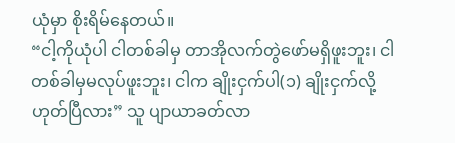ယုံမှာ စိုးရိမ်နေတယ်။
“ငါ့ကိုယုံပါ ငါတစ်ခါမှ တာအိုလက်တွဲဖော်မရှိဖူးဘူး၊ ငါတစ်ခါမှမလုပ်ဖူးဘူး၊ ငါက ချိုးငှက်ပါ(၁) ချိုးငှက်လို့ ဟုတ်ပြီလား” သူ ပျာယာခတ်လာ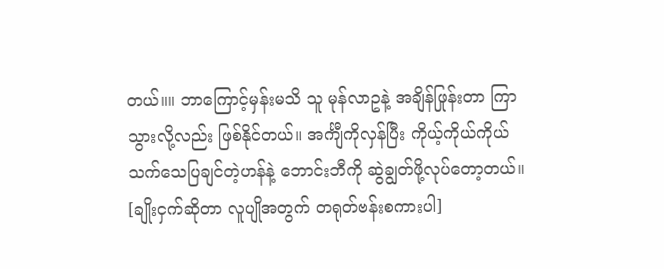တယ်။။ ဘာကြောင့်မှန်းမသိ သူ မုန်လာဥနဲ့ အချိန်ဖြုန်းတာ ကြာသွားလို့လည်း ဖြစ်နိုင်တယ်။ အင်္ကျီကိုလှန်ပြီး ကိုယ့်ကိုယ်ကိုယ် သက်သေပြချင်တဲ့ဟန်နဲ့ ဘောင်းဘီကို ဆွဲချွတ်ဖို့လုပ်တော့တယ်။
[ချိုးငှက်ဆိုတာ လူပျိုအတွက် တရုတ်ဗန်းစကားပါ]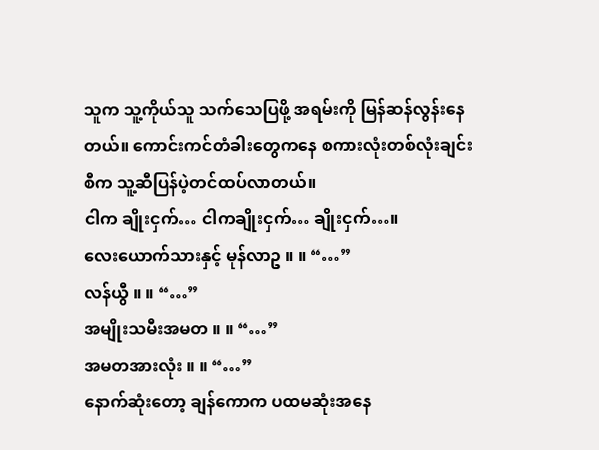သူက သူ့ကိုယ်သူ သက်သေပြဖို့ အရမ်းကို မြန်ဆန်လွန်းနေတယ်။ ကောင်းကင်တံခါးတွေကနေ စကားလုံးတစ်လုံးချင်းစီက သူ့ဆီပြန်ပဲ့တင်ထပ်လာတယ်။
ငါက ချိုးငှက်… ငါကချိုးငှက်… ချိုးငှက်…။
လေးယောက်သားနှင့် မုန်လာဥ ။ ။ “…”
လန်ယွီ ။ ။ “…”
အမျိုးသမီးအမတ ။ ။ “…”
အမတအားလုံး ။ ။ “…”
နောက်ဆုံးတော့ ချန်ကောက ပထမဆုံးအနေ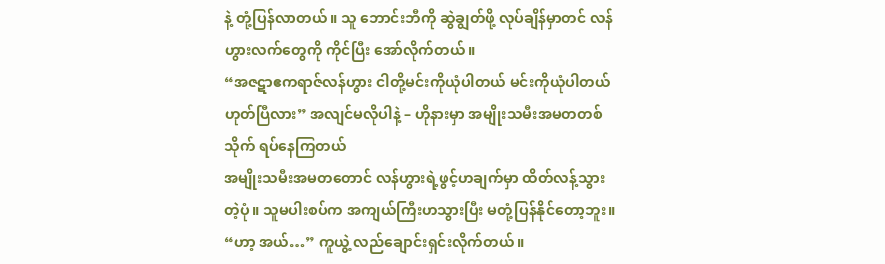နဲ့ တုံ့ပြန်လာတယ်။ သူ ဘောင်းဘီကို ဆွဲချွတ်ဖို့ လုပ်ချိန်မှာတင် လန်ဟွားလက်တွေကို ကိုင်ပြီး အော်လိုက်တယ်။
“အဇဋာဧကရာဇ်လန်ဟွား ငါတို့မင်းကိုယုံပါတယ် မင်းကိုယုံပါတယ် ဟုတ်ပြီလား” အလျင်မလိုပါနဲ့ – ဟိုနားမှာ အမျိုးသမီးအမတတစ်သိုက် ရပ်နေကြတယ်
အမျိုးသမီးအမတတောင် လန်ဟွားရဲ့ဖွင့်ဟချက်မှာ ထိတ်လန့်သွားတဲ့ပုံ။ သူမပါးစပ်က အကျယ်ကြီးဟသွားပြီး မတုံ့ပြန်နိုင်တော့ဘူး။
“ဟာ့ အယ်…” ကူယွဲ့ လည်ချောင်းရှင်းလိုက်တယ်။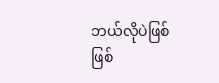ဘယ်လိုပဲဖြစ်ဖြစ်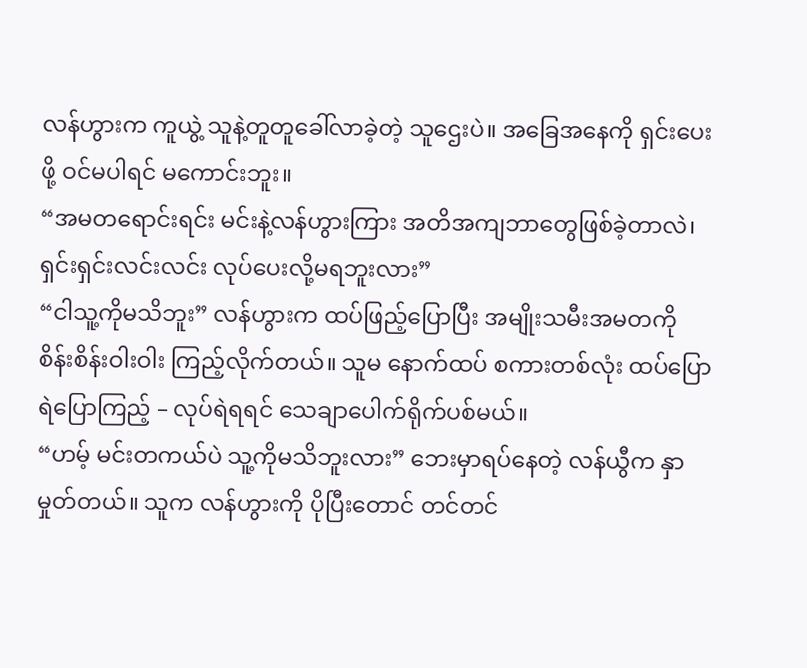လန်ဟွားက ကူယွဲ့ သူနဲ့တူတူခေါ်လာခဲ့တဲ့ သူဌေးပဲ။ အခြေအနေကို ရှင်းပေးဖို့ ဝင်မပါရင် မကောင်းဘူး။
“အမတရောင်းရင်း မင်းနဲ့လန်ဟွားကြား အတိအကျဘာတွေဖြစ်ခဲ့တာလဲ၊ ရှင်းရှင်းလင်းလင်း လုပ်ပေးလို့မရဘူးလား”
“ငါသူ့ကိုမသိဘူး” လန်ဟွားက ထပ်ဖြည့်ပြောပြီး အမျိုးသမီးအမတကို စိန်းစိန်းဝါးဝါး ကြည့်လိုက်တယ်။ သူမ နောက်ထပ် စကားတစ်လုံး ထပ်ပြောရဲပြောကြည့် – လုပ်ရဲရရင် သေချာပေါက်ရိုက်ပစ်မယ်။
“ဟမ့် မင်းတကယ်ပဲ သူ့ကိုမသိဘူးလား” ဘေးမှာရပ်နေတဲ့ လန်ယွီက နှာမှုတ်တယ်။ သူက လန်ဟွားကို ပိုပြီးတောင် တင်တင်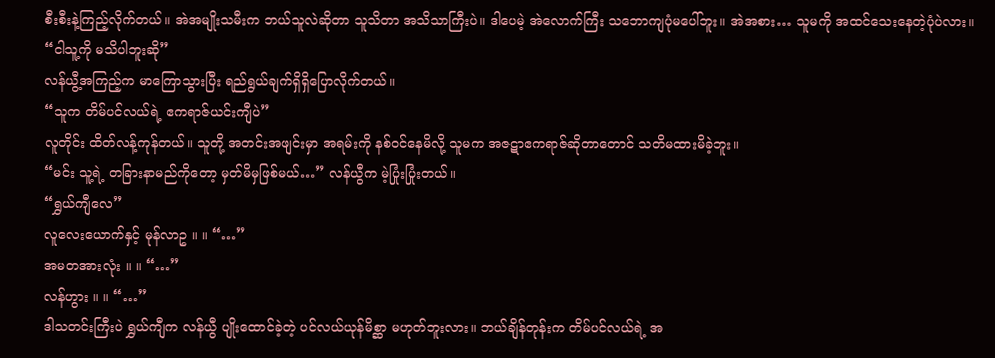စီးစီးနဲ့ကြည့်လိုက်တယ်။ အဲအမျိုးသမီးက ဘယ်သူလဲဆိုတာ သူသိတာ အသိသာကြီးပဲ။ ဒါပေမဲ့ အဲလောက်ကြီး သဘောကျပုံမပေါ်ဘူး။ အဲအစား… သူမကို အထင်သေးနေတဲ့ပုံပဲလား။
“ငါသူ့ကို မသိပါဘူးဆို”
လန်ယွီ့အကြည့်က မာကြောသွားပြီး ရည်ရွယ်ချက်ရှိရှိပြောလိုက်တယ်။
“သူက တိမ်ပင်လယ်ရဲ့ ဧကရာဇ်ယင်းကျီပဲ”
လူတိုင်း ထိတ်လန့်ကုန်တယ်။ သူတို့ အတင်းအဖျင်းမှာ အရမ်းကို နစ်ဝင်နေမိလို့ သူမက အဇဋာဧကရာဇ်ဆိုတာတောင် သတိမထားမိခဲ့ဘူး။
“မင်း သူ့ရဲ့ တခြားနာမည်ကိုတော့ မှတ်မိမှဖြစ်မယ်…” လန်ယွီက မဲ့ပြုံးပြုံးတယ်။
“ရွှယ်ကျီလေ”
လူလေးယောက်နှင့် မုန်လာဥ ။ ။ “…”
အမတအားလုံး ။ ။ “…”
လန်ဟွား ။ ။ “…”
ဒါသတင်းကြီးပဲ ရွှယ်ကျီက လန်ယွီ ပျိုးထောင်ခဲ့တဲ့ ပင်လယ်ယုန်မိစ္ဆာ မဟုတ်ဘူးလား။ ဘယ်ချိန်တုန်းက တိမ်ပင်လယ်ရဲ့ အ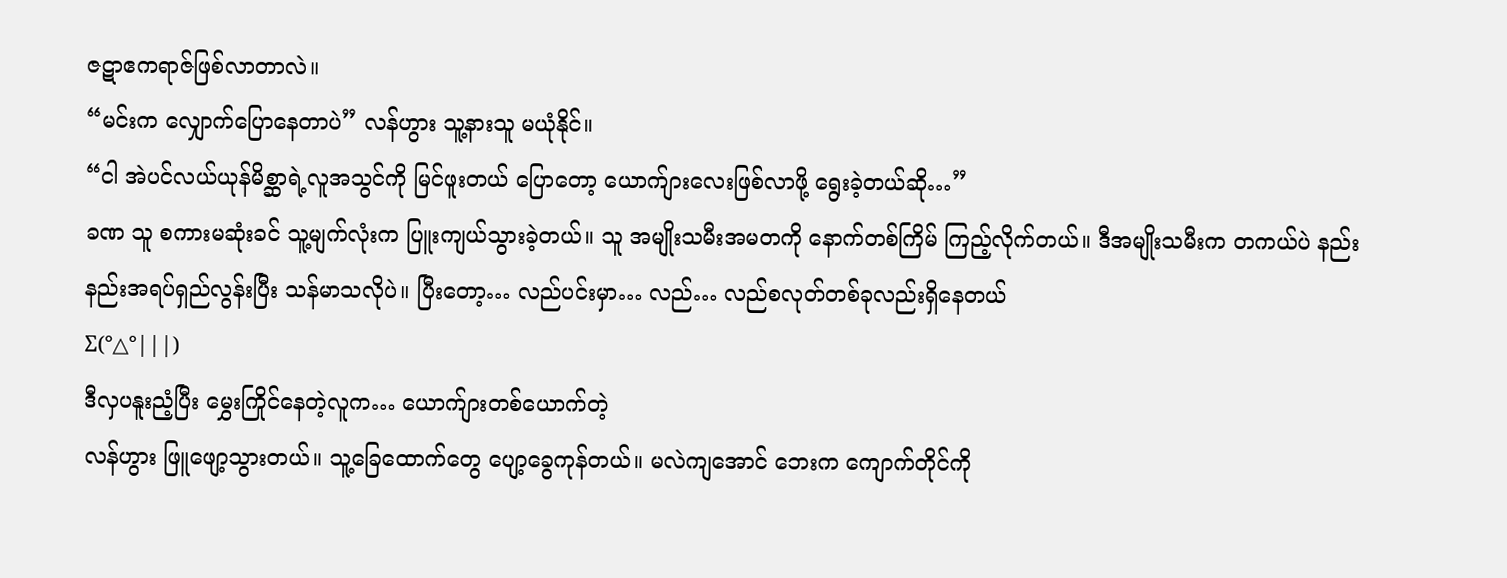ဇဋာဧကရာဇ်ဖြစ်လာတာလဲ။
“မင်းက လျှောက်ပြောနေတာပဲ” လန်ဟွား သူ့နားသူ မယုံနိုင်။
“ငါ အဲပင်လယ်ယုန်မိစ္ဆာရဲ့လူအသွင်ကို မြင်ဖူးတယ် ပြောတော့ ယောက်ျားလေးဖြစ်လာဖို့ ရွေးခဲ့တယ်ဆို…”
ခဏ သူ စကားမဆုံးခင် သူ့မျက်လုံးက ပြူးကျယ်သွားခဲ့တယ်။ သူ အမျိုးသမီးအမတကို နောက်တစ်ကြိမ် ကြည့်လိုက်တယ်။ ဒီအမျိုးသမီးက တကယ်ပဲ နည်းနည်းအရပ်ရှည်လွန်းပြီး သန်မာသလိုပဲ။ ပြီးတော့… လည်ပင်းမှာ… လည်… လည်စလုတ်တစ်ခုလည်းရှိနေတယ်
Σ(°△°|||)
ဒီလှပနူးညံ့ပြီး မွှေးကြိုင်နေတဲ့လူက… ယောက်ျားတစ်ယောက်တဲ့
လန်ဟွား ဖြူဖျော့သွားတယ်။ သူ့ခြေထောက်တွေ ပျော့ခွေကုန်တယ်။ မလဲကျအောင် ဘေးက ကျောက်တိုင်ကို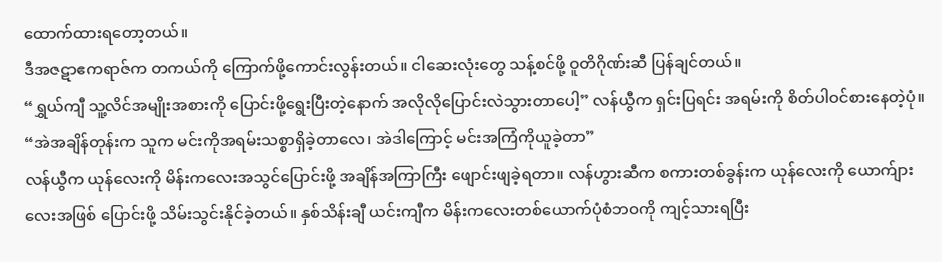ထောက်ထားရတော့တယ်။
ဒီအဇဋာဧကရာဇ်က တကယ်ကို ကြောက်ဖို့ကောင်းလွန်းတယ်။ ငါဆေးလုံးတွေ သန့်စင်ဖို့ ဝူတိဂိုဏ်းဆီ ပြန်ချင်တယ်။
“ရွှယ်ကျီ သူ့လိင်အမျိုးအစားကို ပြောင်းဖို့ရွေးပြီးတဲ့နောက် အလိုလိုပြောင်းလဲသွားတာပေါ့” လန်ယွီက ရှင်းပြရင်း အရမ်းကို စိတ်ပါဝင်စားနေတဲ့ပုံ။
“အဲအချိန်တုန်းက သူက မင်းကိုအရမ်းသစ္စာရှိခဲ့တာလေ၊ အဲဒါကြောင့် မင်းအကြံကိုယူခဲ့တာ”
လန်ယွီက ယုန်လေးကို မိန်းကလေးအသွင်ပြောင်းဖို့ အချိန်အကြာကြီး ဖျောင်းဖျခဲ့ရတာ။ လန်ဟွားဆီက စကားတစ်ခွန်းက ယုန်လေးကို ယောက်ျားလေးအဖြစ် ပြောင်းဖို့ သိမ်းသွင်းနိုင်ခဲ့တယ်။ နှစ်သိန်းချီ ယင်းကျီက မိန်းကလေးတစ်ယောက်ပုံစံဘဝကို ကျင့်သားရပြီး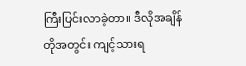ကြီးပြင်းလာခဲ့တာ။ ဒီလိုအချိန်တိုအတွင်း ကျင့်သားရ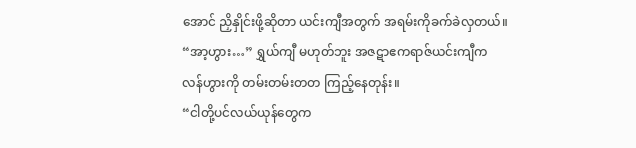အောင် ညှိနှိုင်းဖို့ဆိုတာ ယင်းကျီအတွက် အရမ်းကိုခက်ခဲလှတယ်။
“အာ့ဟွား…” ရွှယ်ကျီ မဟုတ်ဘူး အဇဋာဧကရာဇ်ယင်းကျီက လန်ဟွားကို တမ်းတမ်းတတ ကြည့်နေတုန်း။
“ငါတို့ပင်လယ်ယုန်တွေက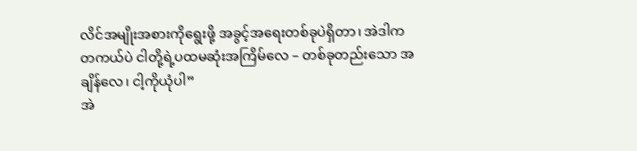လိင်အမျိုးအစားကိုရွေးဖို့ အခွင့်အရေးတစ်ခုပဲရှိတာ၊ အဲဒါက တကယ်ပဲ ငါတို့ရဲ့ပထမဆုံးအကြိမ်လေ – တစ်ခုတည်းသော အချိန်လေ၊ ငါ့ကိုယုံပါ”
အဲ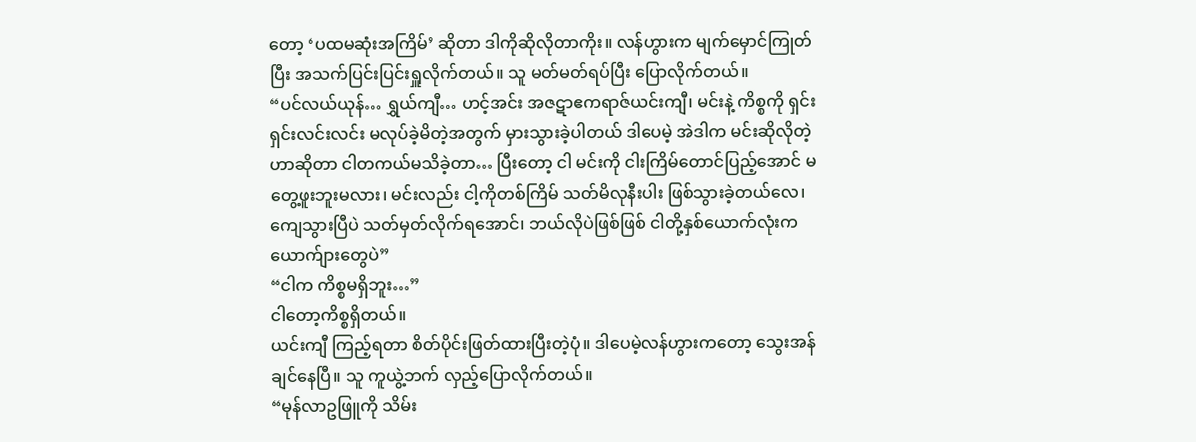တော့ ‘ပထမဆုံးအကြိမ်’ ဆိုတာ ဒါကိုဆိုလိုတာကိုး။ လန်ဟွားက မျက်မှောင်ကြုတ်ပြီး အသက်ပြင်းပြင်းရှူလိုက်တယ်။ သူ မတ်မတ်ရပ်ပြီး ပြောလိုက်တယ်။
“ပင်လယ်ယုန်… ရွှယ်ကျီ… ဟင့်အင်း အဇဋာဧကရာဇ်ယင်းကျီ၊ မင်းနဲ့ ကိစ္စကို ရှင်းရှင်းလင်းလင်း မလုပ်ခဲ့မိတဲ့အတွက် မှားသွားခဲ့ပါတယ် ဒါပေမဲ့ အဲဒါက မင်းဆိုလိုတဲ့ဟာဆိုတာ ငါတကယ်မသိခဲ့တာ… ပြီးတော့ ငါ မင်းကို ငါးကြိမ်တောင်ပြည့်အောင် မတွေ့ဖူးဘူးမလား၊ မင်းလည်း ငါ့ကိုတစ်ကြိမ် သတ်မိလုနီးပါး ဖြစ်သွားခဲ့တယ်လေ၊ ကျေသွားပြီပဲ သတ်မှတ်လိုက်ရအောင်၊ ဘယ်လိုပဲဖြစ်ဖြစ် ငါတို့နှစ်ယောက်လုံးက ယောက်ျားတွေပဲ”
“ငါက ကိစ္စမရှိဘူး…”
ငါတော့ကိစ္စရှိတယ်။
ယင်းကျီ ကြည့်ရတာ စိတ်ပိုင်းဖြတ်ထားပြီးတဲ့ပုံ။ ဒါပေမဲ့လန်ဟွားကတော့ သွေးအန်ချင်နေပြီ။ သူ ကူယွဲ့ဘက် လှည့်ပြောလိုက်တယ်။
“မုန်လာဥဖြူကို သိမ်း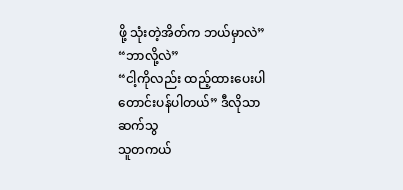ဖို့ သုံးတဲ့အိတ်က ဘယ်မှာလဲ”
“ဘာလို့လဲ”
“ငါ့ကိုလည်း ထည့်ထားပေးပါ တောင်းပန်ပါတယ်” ဒီလိုသာ ဆက်သွ
သူတကယ်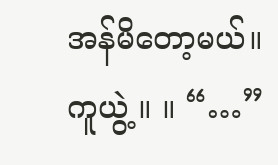အန်မိတော့မယ်။
ကူယွဲ့ ။ ။ “…”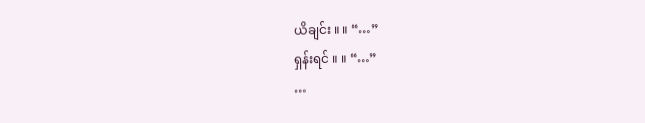ယိချင်း ။ ။ “…”
ရှန်းရင် ။ ။ “…”
…